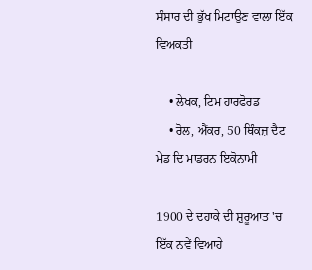ਸੰਸਾਰ ਦੀ ਭੁੱਖ ਮਿਟਾਉਣ ਵਾਲਾ ਇੱਕ ਵਿਅਕਤੀ

    • ਲੇਖਕ, ਟਿਮ ਹਾਰਫੋਰਡ
    • ਰੋਲ, ਐਂਕਰ, 50 ਥਿੰਕਜ਼ ਦੈਟ ਮੇਡ ਦਿ ਮਾਡਰਨ ਇਕੋਨਾਮੀ

1900 ਦੇ ਦਹਾਕੇ ਦੀ ਸ਼ੁਰੂਆਤ 'ਚ ਇੱਕ ਨਵੇਂ ਵਿਆਹੇ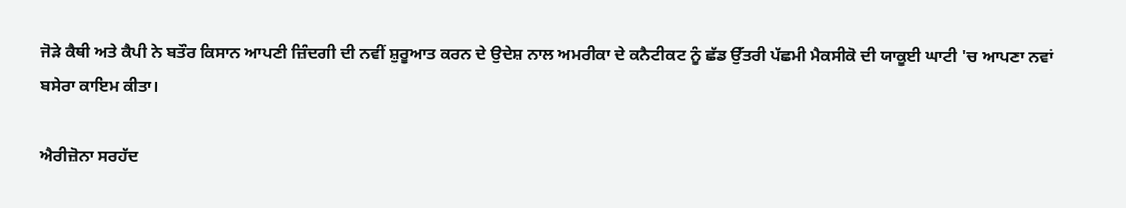ਜੋੜੇ ਕੈਥੀ ਅਤੇ ਕੈਪੀ ਨੇ ਬਤੌਰ ਕਿਸਾਨ ਆਪਣੀ ਜ਼ਿੰਦਗੀ ਦੀ ਨਵੀਂ ਸ਼ੁਰੂਆਤ ਕਰਨ ਦੇ ਉਦੇਸ਼ ਨਾਲ ਅਮਰੀਕਾ ਦੇ ਕਨੈਟੀਕਟ ਨੂੰ ਛੱਡ ਉੱਤਰੀ ਪੱਛਮੀ ਮੈਕਸੀਕੋ ਦੀ ਯਾਕੂਈ ਘਾਟੀ 'ਚ ਆਪਣਾ ਨਵਾਂ ਬਸੇਰਾ ਕਾਇਮ ਕੀਤਾ।

ਐਰੀਜ਼ੋਨਾ ਸਰਹੱਦ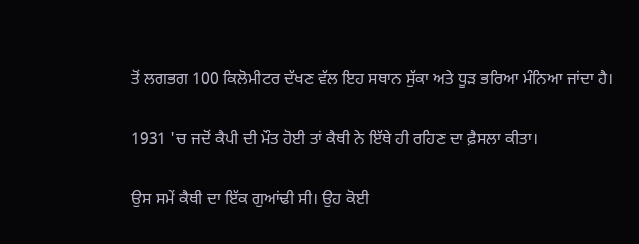ਤੋਂ ਲਗਭਗ 100 ਕਿਲੋਮੀਟਰ ਦੱਖਣ ਵੱਲ ਇਹ ਸਥਾਨ ਸੁੱਕਾ ਅਤੇ ਧੂੜ ਭਰਿਆ ਮੰਨਿਆ ਜਾਂਦਾ ਹੈ।

1931 'ਚ ਜਦੋਂ ਕੈਪੀ ਦੀ ਮੌਤ ਹੋਈ ਤਾਂ ਕੈਥੀ ਨੇ ਇੱਥੇ ਹੀ ਰਹਿਣ ਦਾ ਫ਼ੈਸਲਾ ਕੀਤਾ।

ਉਸ ਸਮੇਂ ਕੈਥੀ ਦਾ ਇੱਕ ਗੁਆਂਢੀ ਸੀ। ਉਹ ਕੋਈ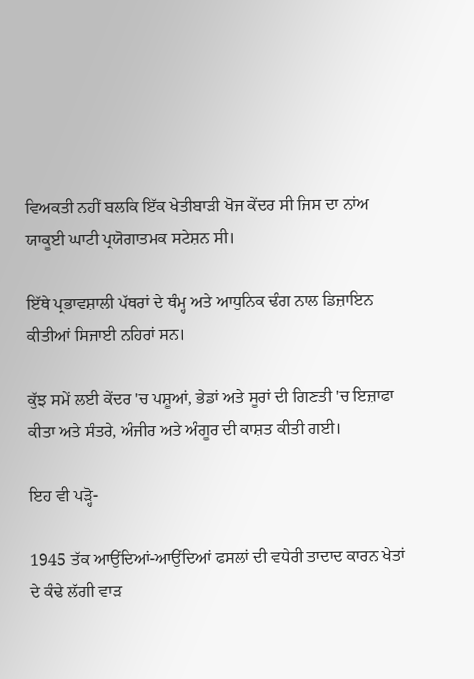ਵਿਅਕਤੀ ਨਹੀਂ ਬਲਕਿ ਇੱਕ ਖੇਤੀਬਾੜੀ ਖੋਜ ਕੇਂਦਰ ਸੀ ਜਿਸ ਦਾ ਨਾਂਅ ਯਾਕੂਈ ਘਾਟੀ ਪ੍ਰਯੋਗਾਤਮਕ ਸਟੇਸ਼ਨ ਸੀ।

ਇੱਥੇ ਪ੍ਰਭਾਵਸ਼ਾਲੀ ਪੱਥਰਾਂ ਦੇ ਥੰਮ੍ਹ ਅਤੇ ਆਧੁਨਿਕ ਢੰਗ ਨਾਲ ਡਿਜ਼ਾਇਨ ਕੀਤੀਆਂ ਸਿਜਾਈ ਨਹਿਰਾਂ ਸਨ।

ਕੁੱਝ ਸਮੇਂ ਲਈ ਕੇਂਦਰ 'ਚ ਪਸ਼ੂਆਂ, ਭੇਡਾਂ ਅਤੇ ਸੂਰਾਂ ਦੀ ਗਿਣਤੀ 'ਚ ਇਜ਼ਾਫਾ ਕੀਤਾ ਅਤੇ ਸੰਤਰੇ, ਅੰਜੀਰ ਅਤੇ ਅੰਗੂਰ ਦੀ ਕਾਸ਼ਤ ਕੀਤੀ ਗਈ।

ਇਹ ਵੀ ਪੜ੍ਹੋ-

1945 ਤੱਕ ਆਉਂਦਿਆਂ-ਆਉਂਦਿਆਂ ਫਸਲਾਂ ਦੀ ਵਧੇਰੀ ਤਾਦਾਦ ਕਾਰਨ ਖੇਤਾਂ ਦੇ ਕੰਢੇ ਲੱਗੀ ਵਾੜ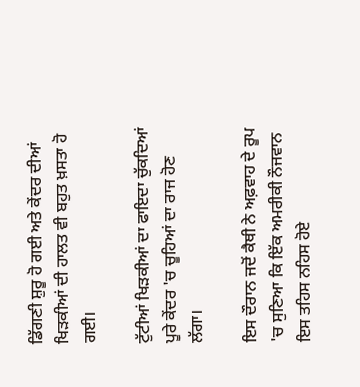ਡਿੱਗਣੀ ਸ਼ੁਰੂ ਹੋ ਗਈ ਅਤੇ ਕੇਂਦਰ ਦੀਆਂ ਖਿੜਕੀਆਂ ਦੀ ਹਾਲਤ ਵੀ ਬਹੁਤ ਖ਼ਸਤਾ ਹੋ ਗਈ।

ਟੁੱਟੀਆਂ ਖਿੜਕੀਆਂ ਦਾ ਫਾਇਦਾ ਚੁੱਕਦਿਆਂ ਪੂਰੇ ਕੇਂਦਰ 'ਚ ਚੂਹਿਆਂ ਦਾ ਰਾਜ ਹੋਣ ਲੱਗਾ।

ਇਸ ਦੌਰਾਨ ਜਦੋਂ ਕੈਥੀ ਨੇ ਅਫ਼ਵਾਹ ਦੇ ਰੂਪ 'ਚ ਸੁਣਿਆ ਕਿ ਇੱਕ ਅਮਰੀਕੀ ਨੌਜਵਾਨ ਇਸ ਤਹਿਸ ਨਹਿਸ ਹੋਏ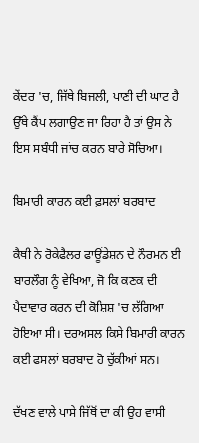ਕੇਂਦਰ 'ਚ, ਜਿੱਥੇ ਬਿਜਲੀ, ਪਾਣੀ ਦੀ ਘਾਟ ਹੈ ਉੱਥੇ ਕੈਂਪ ਲਗਾਉਣ ਜਾ ਰਿਹਾ ਹੈ ਤਾਂ ਉਸ ਨੇ ਇਸ ਸਬੰਧੀ ਜਾਂਚ ਕਰਨ ਬਾਰੇ ਸੋਚਿਆ।

ਬਿਮਾਰੀ ਕਾਰਨ ਕਈ ਫ਼ਸਲਾਂ ਬਰਬਾਦ

ਕੈਥੀ ਨੇ ਰੋਕੇਫੈਲਰ ਫਾਊਂਡੇਸ਼ਨ ਦੇ ਨੌਰਮਨ ਈ ਬਾਰਲੌਗ ਨੂੰ ਵੇਖਿਆ, ਜੋ ਕਿ ਕਣਕ ਦੀ ਪੈਦਾਵਾਰ ਕਰਨ ਦੀ ਕੋਸ਼ਿਸ਼ 'ਚ ਲੱਗਿਆ ਹੋਇਆ ਸੀ। ਦਰਅਸਲ ਕਿਸੇ ਬਿਮਾਰੀ ਕਾਰਨ ਕਈ ਫਸਲਾਂ ਬਰਬਾਦ ਹੋ ਚੁੱਕੀਆਂ ਸਨ।

ਦੱਖਣ ਵਾਲੇ ਪਾਸੇ ਜਿੱਥੋਂ ਦਾ ਕੀ ਉਹ ਵਾਸੀ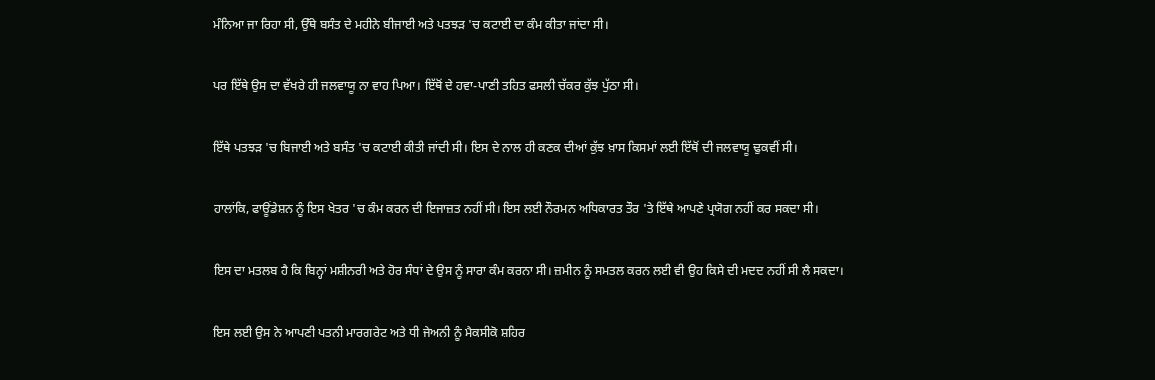ਮੰਨਿਆ ਜਾ ਰਿਹਾ ਸੀ, ਉੱਥੇ ਬਸੰਤ ਦੇ ਮਹੀਨੇ ਬੀਜਾਈ ਅਤੇ ਪਤਝੜ 'ਚ ਕਟਾਈ ਦਾ ਕੰਮ ਕੀਤਾ ਜਾਂਦਾ ਸੀ।

ਪਰ ਇੱਥੇ ਉਸ ਦਾ ਵੱਖਰੇ ਹੀ ਜਲਵਾਯੂ ਨਾ ਵਾਹ ਪਿਆ। ਇੱਥੋਂ ਦੇ ਹਵਾ-ਪਾਣੀ ਤਹਿਤ ਫਸਲੀ ਚੱਕਰ ਕੁੱਝ ਪੁੱਠਾ ਸੀ।

ਇੱਥੇ ਪਤਝੜ 'ਚ ਬਿਜਾਈ ਅਤੇ ਬਸੰਤ 'ਚ ਕਟਾਈ ਕੀਤੀ ਜਾਂਦੀ ਸੀ। ਇਸ ਦੇ ਨਾਲ ਹੀ ਕਣਕ ਦੀਆਂ ਕੁੱਝ ਖ਼ਾਸ ਕਿਸਮਾਂ ਲਈ ਇੱਥੋਂ ਦੀ ਜਲਵਾਯੂ ਢੁਕਵੀਂ ਸੀ।

ਹਾਲਾਂਕਿ, ਫਾਊਂਡੇਸ਼ਨ ਨੂੰ ਇਸ ਖੇਤਰ 'ਚ ਕੰਮ ਕਰਨ ਦੀ ਇਜਾਜ਼ਤ ਨਹੀਂ ਸੀ। ਇਸ ਲਈ ਨੌਰਮਨ ਅਧਿਕਾਰਤ ਤੌਰ 'ਤੇ ਇੱਥੇ ਆਪਣੇ ਪ੍ਰਯੋਗ ਨਹੀਂ ਕਰ ਸਕਦਾ ਸੀ।

ਇਸ ਦਾ ਮਤਲਬ ਹੈ ਕਿ ਬਿਨ੍ਹਾਂ ਮਸ਼ੀਨਰੀ ਅਤੇ ਹੋਰ ਸੰਧਾਂ ਦੇ ਉਸ ਨੂੰ ਸਾਰਾ ਕੰਮ ਕਰਨਾ ਸੀ। ਜ਼ਮੀਨ ਨੂੰ ਸਮਤਲ ਕਰਨ ਲਈ ਵੀ ਉਹ ਕਿਸੇ ਦੀ ਮਦਦ ਨਹੀਂ ਸੀ ਲੈ ਸਕਦਾ।

ਇਸ ਲਈ ਉਸ ਨੇ ਆਪਣੀ ਪਤਨੀ ਮਾਰਗਰੇਟ ਅਤੇ ਧੀ ਜੇਅਨੀ ਨੂੰ ਮੈਕਸੀਕੋ ਸ਼ਹਿਰ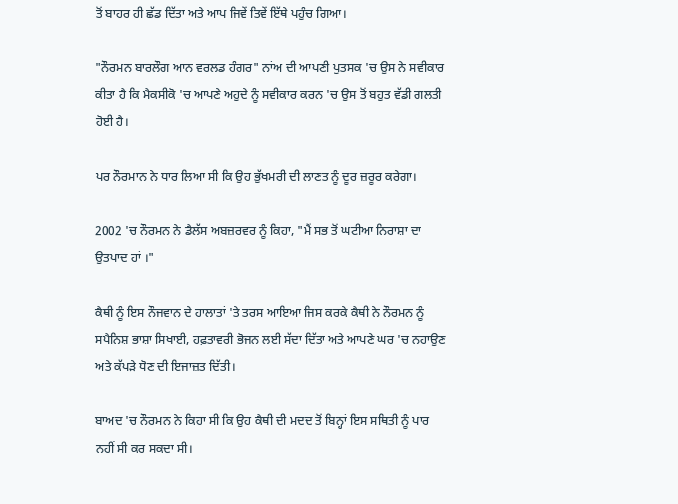ਤੋਂ ਬਾਹਰ ਹੀ ਛੱਡ ਦਿੱਤਾ ਅਤੇ ਆਪ ਜਿਵੇਂ ਤਿਵੇਂ ਇੱਥੇ ਪਹੁੰਚ ਗਿਆ।

"ਨੌਰਮਨ ਬਾਰਲੌਗ ਆਨ ਵਰਲਡ ਹੰਗਰ" ਨਾਂਅ ਦੀ ਆਪਣੀ ਪੁਤਸਕ 'ਚ ਉਸ ਨੇ ਸਵੀਕਾਰ ਕੀਤਾ ਹੈ ਕਿ ਮੈਕਸੀਕੋ 'ਚ ਆਪਣੇ ਅਹੁਦੇ ਨੂੰ ਸਵੀਕਾਰ ਕਰਨ 'ਚ ਉਸ ਤੋਂ ਬਹੁਤ ਵੱਡੀ ਗਲਤੀ ਹੋਈ ਹੈ।

ਪਰ ਨੌਰਮਾਨ ਨੇ ਧਾਰ ਲਿਆ ਸੀ ਕਿ ਉਹ ਭੁੱਖਮਰੀ ਦੀ ਲਾਣਤ ਨੂੰ ਦੂਰ ਜ਼ਰੂਰ ਕਰੇਗਾ।

2002 'ਚ ਨੌਰਮਨ ਨੇ ਡੈਲੱਸ ਅਬਜ਼ਰਵਰ ਨੂੰ ਕਿਹਾ, "ਮੈਂ ਸਭ ਤੋਂ ਘਟੀਆ ਨਿਰਾਸ਼ਾ ਦਾ ਉਤਪਾਦ ਹਾਂ ।"

ਕੈਥੀ ਨੂੰ ਇਸ ਨੌਜਵਾਨ ਦੇ ਹਾਲਾਤਾਂ 'ਤੇ ਤਰਸ ਆਇਆ ਜਿਸ ਕਰਕੇ ਕੈਥੀ ਨੇ ਨੌਰਮਨ ਨੂੰ ਸਪੈਨਿਸ਼ ਭਾਸ਼ਾ ਸਿਖਾਈ, ਹਫ਼ਤਾਵਰੀ ਭੋਜਨ ਲਈ ਸੱਦਾ ਦਿੱਤਾ ਅਤੇ ਆਪਣੇ ਘਰ 'ਚ ਨਹਾਉਣ ਅਤੇ ਕੱਪੜੇ ਧੋਣ ਦੀ ਇਜਾਜ਼ਤ ਦਿੱਤੀ।

ਬਾਅਦ 'ਚ ਨੌਰਮਨ ਨੇ ਕਿਹਾ ਸੀ ਕਿ ਉਹ ਕੈਥੀ ਦੀ ਮਦਦ ਤੋਂ ਬਿਨ੍ਹਾਂ ਇਸ ਸਥਿਤੀ ਨੂੰ ਪਾਰ ਨਹੀਂ ਸੀ ਕਰ ਸਕਦਾ ਸੀ।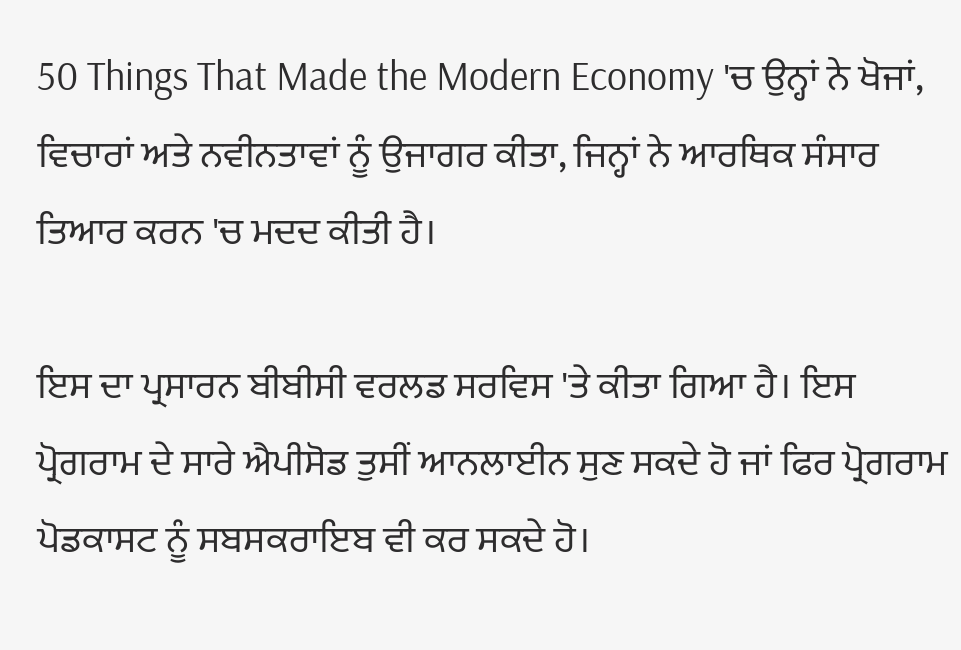50 Things That Made the Modern Economy 'ਚ ਉਨ੍ਹਾਂ ਨੇ ਖੋਜਾਂ, ਵਿਚਾਰਾਂ ਅਤੇ ਨਵੀਨਤਾਵਾਂ ਨੂੰ ਉਜਾਗਰ ਕੀਤਾ, ਜਿਨ੍ਹਾਂ ਨੇ ਆਰਥਿਕ ਸੰਸਾਰ ਤਿਆਰ ਕਰਨ 'ਚ ਮਦਦ ਕੀਤੀ ਹੈ।

ਇਸ ਦਾ ਪ੍ਰਸਾਰਨ ਬੀਬੀਸੀ ਵਰਲਡ ਸਰਵਿਸ 'ਤੇ ਕੀਤਾ ਗਿਆ ਹੈ। ਇਸ ਪ੍ਰੋਗਰਾਮ ਦੇ ਸਾਰੇ ਐਪੀਸੋਡ ਤੁਸੀਂ ਆਨਲਾਈਨ ਸੁਣ ਸਕਦੇ ਹੋ ਜਾਂ ਫਿਰ ਪ੍ਰੋਗਰਾਮ ਪੋਡਕਾਸਟ ਨੂੰ ਸਬਸਕਰਾਇਬ ਵੀ ਕਰ ਸਕਦੇ ਹੋ।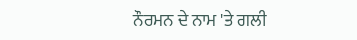ਨੌਰਮਨ ਦੇ ਨਾਮ 'ਤੇ ਗਲੀ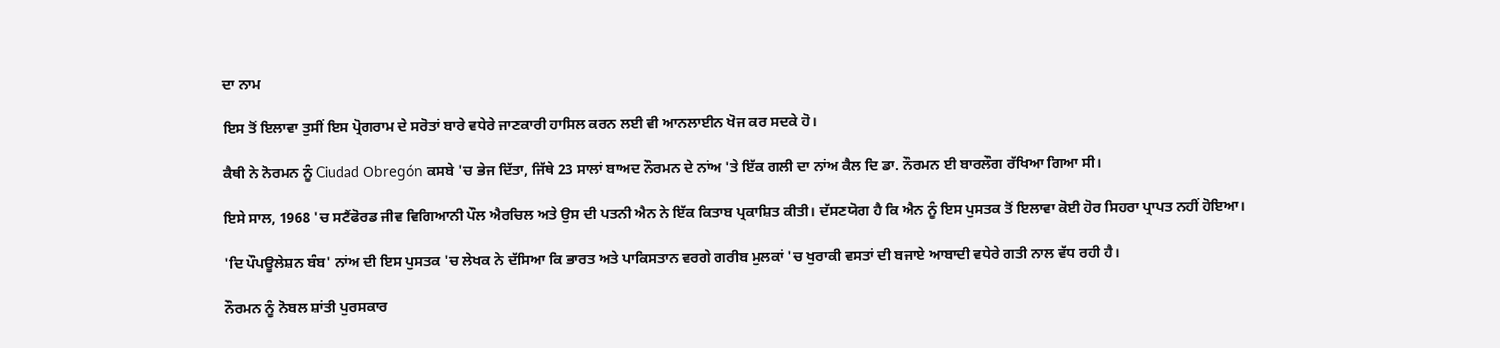ਦਾ ਨਾਮ

ਇਸ ਤੋਂ ਇਲਾਵਾ ਤੁਸੀਂ ਇਸ ਪ੍ਰੋਗਰਾਮ ਦੇ ਸਰੋਤਾਂ ਬਾਰੇ ਵਧੇਰੇ ਜਾਣਕਾਰੀ ਹਾਸਿਲ ਕਰਨ ਲਈ ਵੀ ਆਨਲਾਈਨ ਖੋਜ ਕਰ ਸਦਕੇ ਹੋ।

ਕੈਥੀ ਨੇ ਨੋਰਮਨ ਨੂੰ Ciudad Obregón ਕਸਬੇ 'ਚ ਭੇਜ ਦਿੱਤਾ, ਜਿੱਥੇ 23 ਸਾਲਾਂ ਬਾਅਦ ਨੌਰਮਨ ਦੇ ਨਾਂਅ 'ਤੇ ਇੱਕ ਗਲੀ ਦਾ ਨਾਂਅ ਕੈਲ ਦਿ ਡਾ. ਨੌਰਮਨ ਈ ਬਾਰਲੌਗ ਰੱਖਿਆ ਗਿਆ ਸੀ।

ਇਸੇ ਸਾਲ, 1968 'ਚ ਸਟੈਂਫੋਰਡ ਜੀਵ ਵਿਗਿਆਨੀ ਪੌਲ ਐਰਚਿਲ ਅਤੇ ਉਸ ਦੀ ਪਤਨੀ ਐਨ ਨੇ ਇੱਕ ਕਿਤਾਬ ਪ੍ਰਕਾਸ਼ਿਤ ਕੀਤੀ। ਦੱਸਣਯੋਗ ਹੈ ਕਿ ਐਨ ਨੂੰ ਇਸ ਪੁਸਤਕ ਤੋਂ ਇਲਾਵਾ ਕੋਈ ਹੋਰ ਸਿਹਰਾ ਪ੍ਰਾਪਤ ਨਹੀਂ ਹੋਇਆ।

'ਦਿ ਪੌਪਊਲੇਸ਼ਨ ਬੰਬ' ਨਾਂਅ ਦੀ ਇਸ ਪੁਸਤਕ 'ਚ ਲੇਖਕ ਨੇ ਦੱਸਿਆ ਕਿ ਭਾਰਤ ਅਤੇ ਪਾਕਿਸਤਾਨ ਵਰਗੇ ਗਰੀਬ ਮੁਲਕਾਂ 'ਚ ਖੁਰਾਕੀ ਵਸਤਾਂ ਦੀ ਬਜਾਏ ਆਬਾਦੀ ਵਧੇਰੇ ਗਤੀ ਨਾਲ ਵੱਧ ਰਹੀ ਹੈ।

ਨੌਰਮਨ ਨੂੰ ਨੋਬਲ ਸ਼ਾਂਤੀ ਪੁਰਸਕਾਰ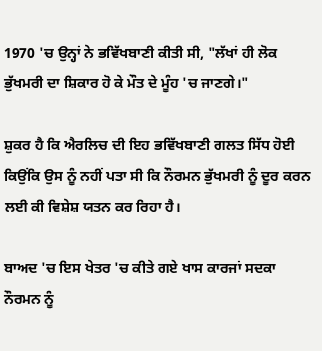1970 'ਚ ਉਨ੍ਹਾਂ ਨੇ ਭਵਿੱਖਬਾਣੀ ਕੀਤੀ ਸੀ, "ਲੱਖਾਂ ਹੀ ਲੋਕ ਭੁੱਖਮਰੀ ਦਾ ਸ਼ਿਕਾਰ ਹੋ ਕੇ ਮੌਤ ਦੇ ਮੂੰਹ 'ਚ ਜਾਣਗੇ।"

ਸ਼ੁਕਰ ਹੈ ਕਿ ਐਰਲਿਚ ਦੀ ਇਹ ਭਵਿੱਖਬਾਣੀ ਗਲਤ ਸਿੱਧ ਹੋਈ ਕਿਉਂਕਿ ਉਸ ਨੂੰ ਨਹੀਂ ਪਤਾ ਸੀ ਕਿ ਨੌਰਮਨ ਭੁੱਖਮਰੀ ਨੂੰ ਦੂਰ ਕਰਨ ਲਈ ਕੀ ਵਿਸ਼ੇਸ਼ ਯਤਨ ਕਰ ਰਿਹਾ ਹੈ।

ਬਾਅਦ 'ਚ ਇਸ ਖੇਤਰ 'ਚ ਕੀਤੇ ਗਏ ਖਾਸ ਕਾਰਜਾਂ ਸਦਕਾ ਨੌਰਮਨ ਨੂੰ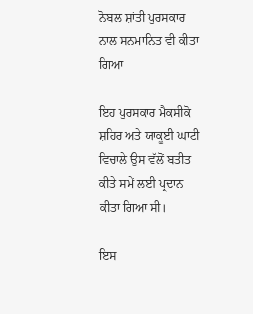ਨੋਬਲ ਸ਼ਾਂਤੀ ਪੁਰਸਕਾਰ ਨਾਲ ਸਨਮਾਨਿਤ ਵੀ ਕੀਤਾ ਗਿਆ

ਇਹ ਪੁਰਸਕਾਰ ਮੈਕਸੀਕੋ ਸ਼ਹਿਰ ਅਤੇ ਯਾਕੂਈ ਘਾਟੀ ਵਿਚਾਲੇ ਉਸ ਵੱਲੋਂ ਬਤੀਤ ਕੀਤੇ ਸਮੇਂ ਲਈ ਪ੍ਰਦਾਨ ਕੀਤਾ ਗਿਆ ਸੀ।

ਇਸ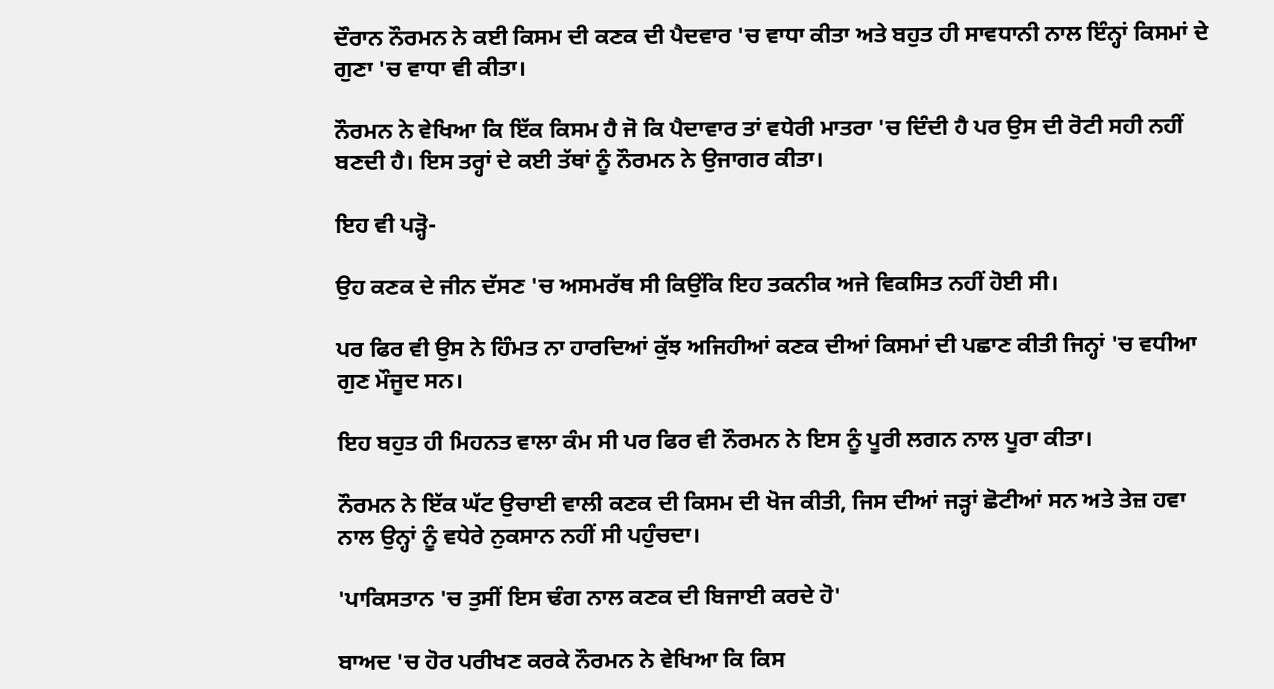ਦੌਰਾਨ ਨੌਰਮਨ ਨੇ ਕਈ ਕਿਸਮ ਦੀ ਕਣਕ ਦੀ ਪੈਦਵਾਰ 'ਚ ਵਾਧਾ ਕੀਤਾ ਅਤੇ ਬਹੁਤ ਹੀ ਸਾਵਧਾਨੀ ਨਾਲ ਇੰਨ੍ਹਾਂ ਕਿਸਮਾਂ ਦੇ ਗੁਣਾ 'ਚ ਵਾਧਾ ਵੀ ਕੀਤਾ।

ਨੌਰਮਨ ਨੇ ਵੇਖਿਆ ਕਿ ਇੱਕ ਕਿਸਮ ਹੈ ਜੋ ਕਿ ਪੈਦਾਵਾਰ ਤਾਂ ਵਧੇਰੀ ਮਾਤਰਾ 'ਚ ਦਿੰਦੀ ਹੈ ਪਰ ਉਸ ਦੀ ਰੋਟੀ ਸਹੀ ਨਹੀਂ ਬਣਦੀ ਹੈ। ਇਸ ਤਰ੍ਹਾਂ ਦੇ ਕਈ ਤੱਥਾਂ ਨੂੰ ਨੌਰਮਨ ਨੇ ਉਜਾਗਰ ਕੀਤਾ।

ਇਹ ਵੀ ਪੜ੍ਹੋ-

ਉਹ ਕਣਕ ਦੇ ਜੀਨ ਦੱਸਣ 'ਚ ਅਸਮਰੱਥ ਸੀ ਕਿਉਂਕਿ ਇਹ ਤਕਨੀਕ ਅਜੇ ਵਿਕਸਿਤ ਨਹੀਂ ਹੋਈ ਸੀ।

ਪਰ ਫਿਰ ਵੀ ਉਸ ਨੇ ਹਿੰਮਤ ਨਾ ਹਾਰਦਿਆਂ ਕੁੱਝ ਅਜਿਹੀਆਂ ਕਣਕ ਦੀਆਂ ਕਿਸਮਾਂ ਦੀ ਪਛਾਣ ਕੀਤੀ ਜਿਨ੍ਹਾਂ 'ਚ ਵਧੀਆ ਗੁਣ ਮੌਜੂਦ ਸਨ।

ਇਹ ਬਹੁਤ ਹੀ ਮਿਹਨਤ ਵਾਲਾ ਕੰਮ ਸੀ ਪਰ ਫਿਰ ਵੀ ਨੌਰਮਨ ਨੇ ਇਸ ਨੂੰ ਪੂਰੀ ਲਗਨ ਨਾਲ ਪੂਰਾ ਕੀਤਾ।

ਨੌਰਮਨ ਨੇ ਇੱਕ ਘੱਟ ਉਚਾਈ ਵਾਲੀ ਕਣਕ ਦੀ ਕਿਸਮ ਦੀ ਖੋਜ ਕੀਤੀ, ਜਿਸ ਦੀਆਂ ਜੜ੍ਹਾਂ ਛੋਟੀਆਂ ਸਨ ਅਤੇ ਤੇਜ਼ ਹਵਾ ਨਾਲ ਉਨ੍ਹਾਂ ਨੂੰ ਵਧੇਰੇ ਨੁਕਸਾਨ ਨਹੀਂ ਸੀ ਪਹੁੰਚਦਾ।

'ਪਾਕਿਸਤਾਨ 'ਚ ਤੁਸੀਂ ਇਸ ਢੰਗ ਨਾਲ ਕਣਕ ਦੀ ਬਿਜਾਈ ਕਰਦੇ ਹੋ'

ਬਾਅਦ 'ਚ ਹੋਰ ਪਰੀਖਣ ਕਰਕੇ ਨੌਰਮਨ ਨੇ ਵੇਖਿਆ ਕਿ ਕਿਸ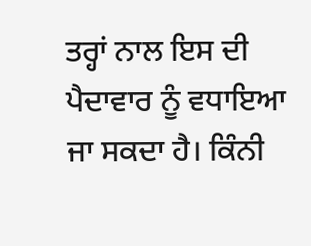ਤਰ੍ਹਾਂ ਨਾਲ ਇਸ ਦੀ ਪੈਦਾਵਾਰ ਨੂੰ ਵਧਾਇਆ ਜਾ ਸਕਦਾ ਹੈ। ਕਿੰਨੀ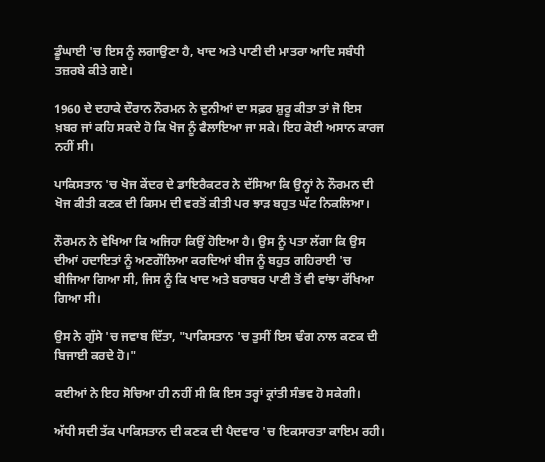ਡੂੰਘਾਈ 'ਚ ਇਸ ਨੂੰ ਲਗਾਉਣਾ ਹੈ, ਖਾਦ ਅਤੇ ਪਾਣੀ ਦੀ ਮਾਤਰਾ ਆਦਿ ਸਬੰਧੀ ਤਜ਼ਰਬੇ ਕੀਤੇ ਗਏ।

1960 ਦੇ ਦਹਾਕੇ ਦੌਰਾਨ ਨੌਰਮਨ ਨੇ ਦੁਨੀਆਂ ਦਾ ਸਫ਼ਰ ਸ਼ੁਰੂ ਕੀਤਾ ਤਾਂ ਜੋ ਇਸ ਖ਼ਬਰ ਜਾਂ ਕਹਿ ਸਕਦੇ ਹੋ ਕਿ ਖੋਜ ਨੂੰ ਫੈਲਾਇਆ ਜਾ ਸਕੇ। ਇਹ ਕੋਈ ਅਸਾਨ ਕਾਰਜ ਨਹੀਂ ਸੀ।

ਪਾਕਿਸਤਾਨ 'ਚ ਖੋਜ ਕੇਂਦਰ ਦੇ ਡਾਇਰੈਕਟਰ ਨੇ ਦੱਸਿਆ ਕਿ ਉਨ੍ਹਾਂ ਨੇ ਨੌਰਮਨ ਦੀ ਖੋਜ ਕੀਤੀ ਕਣਕ ਦੀ ਕਿਸਮ ਦੀ ਵਰਤੋਂ ਕੀਤੀ ਪਰ ਝਾੜ ਬਹੁਤ ਘੱਟ ਨਿਕਲਿਆ।

ਨੌਰਮਨ ਨੇ ਵੇਖਿਆ ਕਿ ਅਜਿਹਾ ਕਿਉਂ ਹੋਇਆ ਹੈ। ਉਸ ਨੂੰ ਪਤਾ ਲੱਗਾ ਕਿ ਉਸ ਦੀਆਂ ਹਦਾਇਤਾਂ ਨੂੰ ਅਣਗੌਲਿਆ ਕਰਦਿਆਂ ਬੀਜ ਨੂੰ ਬਹੁਤ ਗਹਿਰਾਈ 'ਚ ਬੀਜਿਆ ਗਿਆ ਸੀ, ਜਿਸ ਨੂੰ ਕਿ ਖਾਦ ਅਤੇ ਬਰਾਬਰ ਪਾਣੀ ਤੋਂ ਵੀ ਵਾਂਝਾ ਰੱਖਿਆ ਗਿਆ ਸੀ।

ਉਸ ਨੇ ਗੁੱਸੇ 'ਚ ਜਵਾਬ ਦਿੱਤਾ, "ਪਾਕਿਸਤਾਨ 'ਚ ਤੁਸੀਂ ਇਸ ਢੰਗ ਨਾਲ ਕਣਕ ਦੀ ਬਿਜਾਈ ਕਰਦੇ ਹੋ।"

ਕਈਆਂ ਨੇ ਇਹ ਸੋਚਿਆ ਹੀ ਨਹੀਂ ਸੀ ਕਿ ਇਸ ਤਰ੍ਹਾਂ ਕ੍ਰਾਂਤੀ ਸੰਭਵ ਹੋ ਸਕੇਗੀ।

ਅੱਧੀ ਸਦੀ ਤੱਕ ਪਾਕਿਸਤਾਨ ਦੀ ਕਣਕ ਦੀ ਪੈਦਵਾਰ 'ਚ ਇਕਸਾਰਤਾ ਕਾਇਮ ਰਹੀ।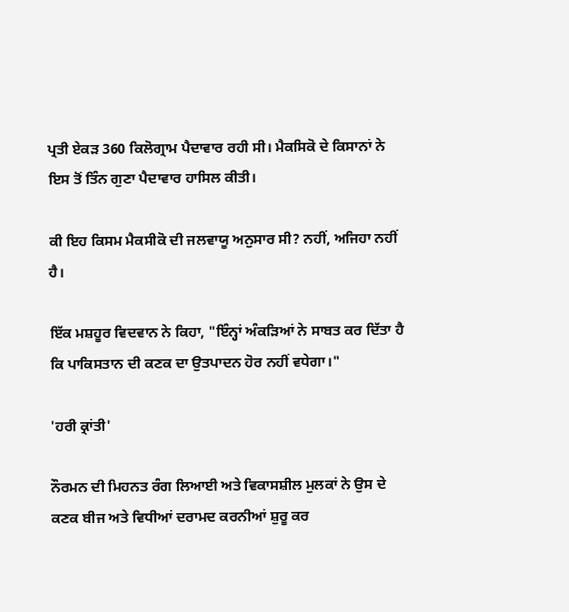ਪ੍ਰਤੀ ਏਕੜ 360 ਕਿਲੋਗ੍ਰਾਮ ਪੈਦਾਵਾਰ ਰਹੀ ਸੀ। ਮੈਕਸਿਕੋ ਦੇ ਕਿਸਾਨਾਂ ਨੇ ਇਸ ਤੋਂ ਤਿੰਨ ਗੁਣਾ ਪੈਦਾਵਾਰ ਹਾਸਿਲ ਕੀਤੀ।

ਕੀ ਇਹ ਕਿਸਮ ਮੈਕਸੀਕੋ ਦੀ ਜਲਵਾਯੂ ਅਨੁਸਾਰ ਸੀ? ਨਹੀਂ, ਅਜਿਹਾ ਨਹੀਂ ਹੈ।

ਇੱਕ ਮਸ਼ਹੂਰ ਵਿਦਵਾਨ ਨੇ ਕਿਹਾ, "ਇੰਨ੍ਹਾਂ ਅੰਕੜਿਆਂ ਨੇ ਸਾਬਤ ਕਰ ਦਿੱਤਾ ਹੈ ਕਿ ਪਾਕਿਸਤਾਨ ਦੀ ਕਣਕ ਦਾ ਉਤਪਾਦਨ ਹੋਰ ਨਹੀਂ ਵਧੇਗਾ।"

'ਹਰੀ ਕ੍ਰਾਂਤੀ'

ਨੌਰਮਨ ਦੀ ਮਿਹਨਤ ਰੰਗ ਲਿਆਈ ਅਤੇ ਵਿਕਾਸਸ਼ੀਲ ਮੁਲਕਾਂ ਨੇ ਉਸ ਦੇ ਕਣਕ ਬੀਜ ਅਤੇ ਵਿਧੀਆਂ ਦਰਾਮਦ ਕਰਨੀਆਂ ਸ਼ੁਰੂ ਕਰ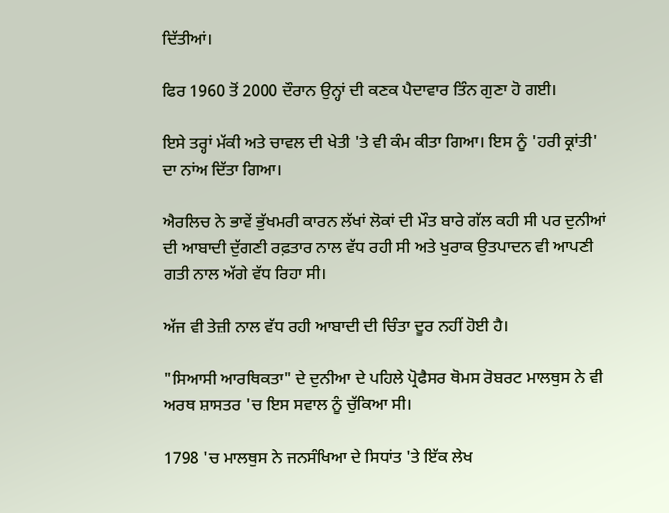ਦਿੱਤੀਆਂ।

ਫਿਰ 1960 ਤੋਂ 2000 ਦੌਰਾਨ ਉਨ੍ਹਾਂ ਦੀ ਕਣਕ ਪੈਦਾਵਾਰ ਤਿੰਨ ਗੁਣਾ ਹੋ ਗਈ।

ਇਸੇ ਤਰ੍ਹਾਂ ਮੱਕੀ ਅਤੇ ਚਾਵਲ ਦੀ ਖੇਤੀ 'ਤੇ ਵੀ ਕੰਮ ਕੀਤਾ ਗਿਆ। ਇਸ ਨੂੰ 'ਹਰੀ ਕ੍ਰਾਂਤੀ' ਦਾ ਨਾਂਅ ਦਿੱਤਾ ਗਿਆ।

ਐਰਲਿਚ ਨੇ ਭਾਵੇਂ ਭੁੱਖਮਰੀ ਕਾਰਨ ਲੱਖਾਂ ਲੋਕਾਂ ਦੀ ਮੌਤ ਬਾਰੇ ਗੱਲ ਕਹੀ ਸੀ ਪਰ ਦੁਨੀਆਂ ਦੀ ਆਬਾਦੀ ਦੁੱਗਣੀ ਰਫ਼ਤਾਰ ਨਾਲ ਵੱਧ ਰਹੀ ਸੀ ਅਤੇ ਖੁਰਾਕ ਉਤਪਾਦਨ ਵੀ ਆਪਣੀ ਗਤੀ ਨਾਲ ਅੱਗੇ ਵੱਧ ਰਿਹਾ ਸੀ।

ਅੱਜ ਵੀ ਤੇਜ਼ੀ ਨਾਲ ਵੱਧ ਰਹੀ ਆਬਾਦੀ ਦੀ ਚਿੰਤਾ ਦੂਰ ਨਹੀਂ ਹੋਈ ਹੈ।

"ਸਿਆਸੀ ਆਰਥਿਕਤਾ" ਦੇ ਦੁਨੀਆ ਦੇ ਪਹਿਲੇ ਪ੍ਰੋਫੈਸਰ ਥੋਮਸ ਰੋਬਰਟ ਮਾਲਥੁਸ ਨੇ ਵੀ ਅਰਥ ਸ਼ਾਸਤਰ 'ਚ ਇਸ ਸਵਾਲ ਨੂੰ ਚੁੱਕਿਆ ਸੀ।

1798 'ਚ ਮਾਲਥੁਸ ਨੇ ਜਨਸੰਖਿਆ ਦੇ ਸਿਧਾਂਤ 'ਤੇ ਇੱਕ ਲੇਖ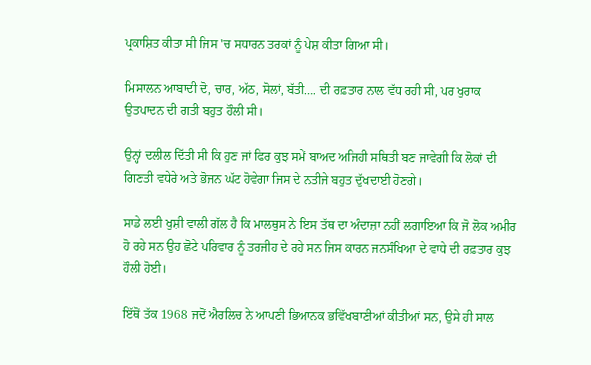ਪ੍ਰਕਾਸ਼ਿਤ ਕੀਤਾ ਸੀ ਜਿਸ 'ਚ ਸਧਾਰਨ ਤਰਕਾਂ ਨੂੰ ਪੇਸ਼ ਕੀਤਾ ਗਿਆ ਸੀ।

ਮਿਸਾਲਨ ਆਬਾਦੀ ਦੋ, ਚਾਰ, ਅੱਠ, ਸੋਲਾਂ, ਬੱਤੀ…. ਦੀ ਰਫ਼ਤਾਰ ਨਾਲ ਵੱਧ ਰਹੀ ਸੀ, ਪਰ ਖੁਰਾਕ ਉਤਪਾਦਨ ਦੀ ਗਤੀ ਬਹੁਤ ਹੌਲੀ ਸੀ।

ਉਨ੍ਹਾਂ ਦਲੀਲ ਦਿੱਤੀ ਸੀ ਕਿ ਹੁਣ ਜਾਂ ਫਿਰ ਕੁਝ ਸਮੇਂ ਬਾਅਦ ਅਜਿਹੀ ਸਥਿਤੀ ਬਣ ਜਾਵੇਗੀ ਕਿ ਲੋਕਾਂ ਦੀ ਗਿਣਤੀ ਵਧੇਰੇ ਅਤੇ ਭੋਜਨ ਘੱਟ ਹੋਵੇਗਾ ਜਿਸ ਦੇ ਨਤੀਜੇ ਬਹੁਤ ਦੁੱਖਦਾਈ ਹੋਣਗੇ।

ਸਾਡੇ ਲਈ ਖੁਸ਼ੀ ਵਾਲੀ ਗੱਲ ਹੈ ਕਿ ਮਾਲਥੁਸ ਨੇ ਇਸ ਤੱਥ ਦਾ ਅੰਦਾਜ਼ਾ ਨਹੀਂ ਲਗਾਇਆ ਕਿ ਜੋ ਲੋਕ ਅਮੀਰ ਹੋ ਰਹੇ ਸਨ ਉਹ ਛੋਟੇ ਪਰਿਵਾਰ ਨੂੰ ਤਰਜੀਹ ਦੇ ਰਹੇ ਸਨ ਜਿਸ ਕਾਰਨ ਜਨਸੰਖਿਆ ਦੇ ਵਾਧੇ ਦੀ ਰਫ਼ਤਾਰ ਕੁਝ ਹੌਲੀ ਹੋਈ।

ਇੱਥੋਂ ਤੱਕ 1968 ਜਦੋਂ ਐਰਲਿਚ ਨੇ ਆਪਣੀ ਭਿਆਨਕ ਭਵਿੱਖਬਾਣੀਆਂ ਕੀਤੀਆਂ ਸਨ, ਉਸੇ ਹੀ ਸਾਲ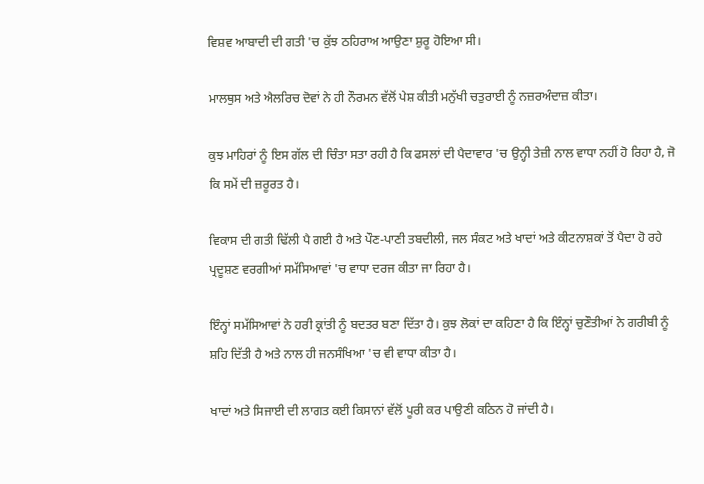ਵਿਸ਼ਵ ਆਬਾਦੀ ਦੀ ਗਤੀ 'ਚ ਕੁੱਝ ਠਹਿਰਾਅ ਆਉਣਾ ਸ਼ੁਰੂ ਹੋਇਆ ਸੀ।

ਮਾਲਥੁਸ ਅਤੇ ਐਲਰਿਚ ਦੋਵਾਂ ਨੇ ਹੀ ਨੌਰਮਨ ਵੱਲੋਂ ਪੇਸ਼ ਕੀਤੀ ਮਨੁੱਖੀ ਚਤੁਰਾਈ ਨੂੰ ਨਜ਼ਰਅੰਦਾਜ਼ ਕੀਤਾ।

ਕੁਝ ਮਾਹਿਰਾਂ ਨੂੰ ਇਸ ਗੱਲ ਦੀ ਚਿੰਤਾ ਸਤਾ ਰਹੀ ਹੈ ਕਿ ਫਸਲਾਂ ਦੀ ਪੈਦਾਵਾਰ 'ਚ ਉਨ੍ਹੀ ਤੇਜ਼ੀ ਨਾਲ ਵਾਧਾ ਨਹੀਂ ਹੋ ਰਿਹਾ ਹੈ, ਜੋ ਕਿ ਸਮੇਂ ਦੀ ਜ਼ਰੂਰਤ ਹੈ।

ਵਿਕਾਸ ਦੀ ਗਤੀ ਢਿੱਲੀ ਪੈ ਗਈ ਹੈ ਅਤੇ ਪੌਣ-ਪਾਣੀ ਤਬਦੀਲੀ, ਜਲ ਸੰਕਟ ਅਤੇ ਖਾਦਾਂ ਅਤੇ ਕੀਟਨਾਸ਼ਕਾਂ ਤੋਂ ਪੈਦਾ ਹੋ ਰਹੇ ਪ੍ਰਦੂਸ਼ਣ ਵਰਗੀਆਂ ਸਮੱਸਿਆਵਾਂ 'ਚ ਵਾਧਾ ਦਰਜ ਕੀਤਾ ਜਾ ਰਿਹਾ ਹੈ।

ਇੰਨ੍ਹਾਂ ਸਮੱਸਿਆਵਾਂ ਨੇ ਹਰੀ ਕ੍ਰਾਂਤੀ ਨੂੰ ਬਦਤਰ ਬਣਾ ਦਿੱਤਾ ਹੈ। ਕੁਝ ਲੋਕਾਂ ਦਾ ਕਹਿਣਾ ਹੈ ਕਿ ਇੰਨ੍ਹਾਂ ਚੁਣੌਤੀਆਂ ਨੇ ਗਰੀਬੀ ਨੂੰ ਸ਼ਹਿ ਦਿੱਤੀ ਹੈ ਅਤੇ ਨਾਲ ਹੀ ਜਨਸੰਖਿਆ 'ਚ ਵੀ ਵਾਧਾ ਕੀਤਾ ਹੈ।

ਖਾਦਾਂ ਅਤੇ ਸਿਜਾਈ ਦੀ ਲਾਗਤ ਕਈ ਕਿਸਾਨਾਂ ਵੱਲੋਂ ਪੂਰੀ ਕਰ ਪਾਉਣੀ ਕਠਿਨ ਹੋ ਜਾਂਦੀ ਹੈ।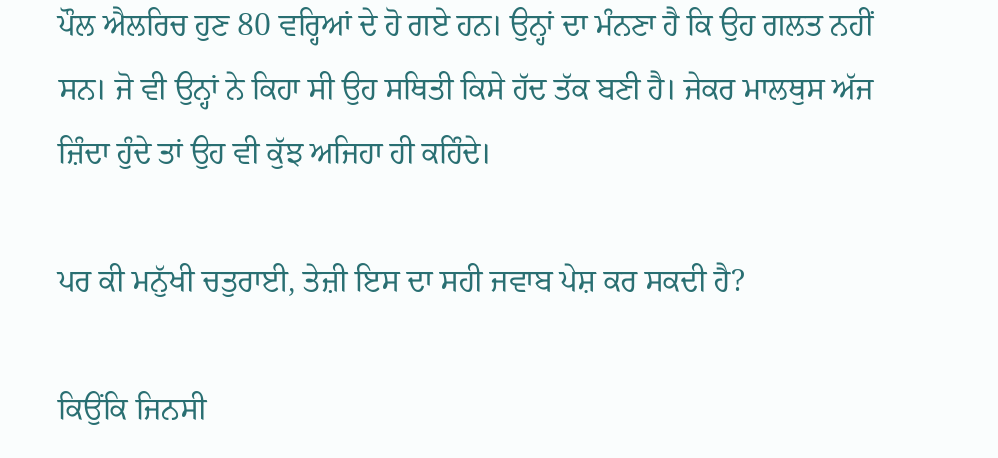ਪੌਲ ਐਲਰਿਚ ਹੁਣ 80 ਵਰ੍ਹਿਆਂ ਦੇ ਹੋ ਗਏ ਹਨ। ਉਨ੍ਹਾਂ ਦਾ ਮੰਨਣਾ ਹੈ ਕਿ ਉਹ ਗਲਤ ਨਹੀਂ ਸਨ। ਜੋ ਵੀ ਉਨ੍ਹਾਂ ਨੇ ਕਿਹਾ ਸੀ ਉਹ ਸਥਿਤੀ ਕਿਸੇ ਹੱਦ ਤੱਕ ਬਣੀ ਹੈ। ਜੇਕਰ ਮਾਲਥੁਸ ਅੱਜ ਜ਼ਿੰਦਾ ਹੁੰਦੇ ਤਾਂ ਉਹ ਵੀ ਕੁੱਝ ਅਜਿਹਾ ਹੀ ਕਹਿੰਦੇ।

ਪਰ ਕੀ ਮਨੁੱਖੀ ਚਤੁਰਾਈ, ਤੇਜ਼ੀ ਇਸ ਦਾ ਸਹੀ ਜਵਾਬ ਪੇਸ਼ ਕਰ ਸਕਦੀ ਹੈ?

ਕਿਉਂਕਿ ਜਿਨਸੀ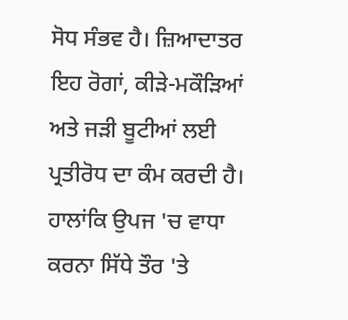ਸੋਧ ਸੰਭਵ ਹੈ। ਜ਼ਿਆਦਾਤਰ ਇਹ ਰੋਗਾਂ, ਕੀੜੇ-ਮਕੌੜਿਆਂ ਅਤੇ ਜੜੀ ਬੂਟੀਆਂ ਲਈ ਪ੍ਰਤੀਰੋਧ ਦਾ ਕੰਮ ਕਰਦੀ ਹੈ। ਹਾਲਾਂਕਿ ਉਪਜ 'ਚ ਵਾਧਾ ਕਰਨਾ ਸਿੱਧੇ ਤੌਰ 'ਤੇ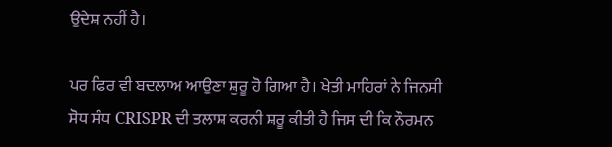ਉਦੇਸ਼ ਨਹੀਂ ਹੈ।

ਪਰ ਫਿਰ ਵੀ ਬਦਲਾਅ ਆਉਣਾ ਸ਼ੁਰੂ ਹੋ ਗਿਆ ਹੈ। ਖੇਤੀ ਮਾਹਿਰਾਂ ਨੇ ਜਿਨਸੀ ਸੋਧ ਸੰਧ CRISPR ਦੀ ਤਲਾਸ਼ ਕਰਨੀ ਸ਼ਰੂ ਕੀਤੀ ਹੈ ਜਿਸ ਦੀ ਕਿ ਨੌਰਮਨ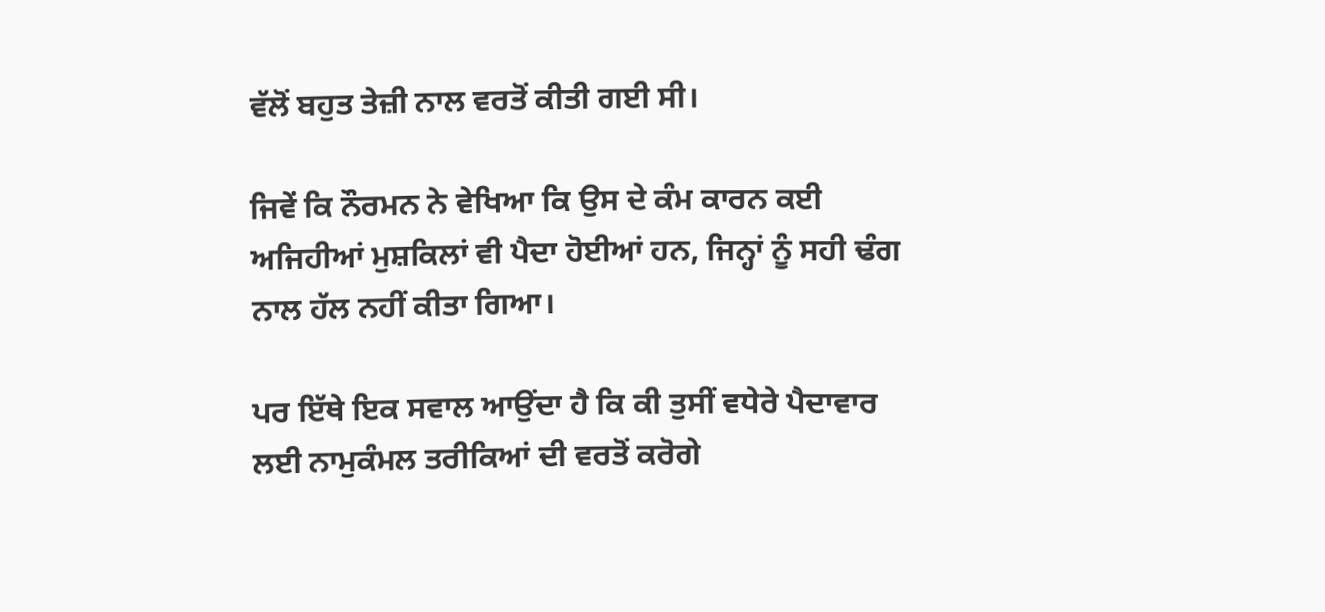ਵੱਲੋਂ ਬਹੁਤ ਤੇਜ਼ੀ ਨਾਲ ਵਰਤੋਂ ਕੀਤੀ ਗਈ ਸੀ।

ਜਿਵੇਂ ਕਿ ਨੌਰਮਨ ਨੇ ਵੇਖਿਆ ਕਿ ਉਸ ਦੇ ਕੰਮ ਕਾਰਨ ਕਈ ਅਜਿਹੀਆਂ ਮੁਸ਼ਕਿਲਾਂ ਵੀ ਪੈਦਾ ਹੋਈਆਂ ਹਨ, ਜਿਨ੍ਹਾਂ ਨੂੰ ਸਹੀ ਢੰਗ ਨਾਲ ਹੱਲ ਨਹੀਂ ਕੀਤਾ ਗਿਆ।

ਪਰ ਇੱਥੇ ਇਕ ਸਵਾਲ ਆਉਂਦਾ ਹੈ ਕਿ ਕੀ ਤੁਸੀਂ ਵਧੇਰੇ ਪੈਦਾਵਾਰ ਲਈ ਨਾਮੁਕੰਮਲ ਤਰੀਕਿਆਂ ਦੀ ਵਰਤੋਂ ਕਰੋਗੇ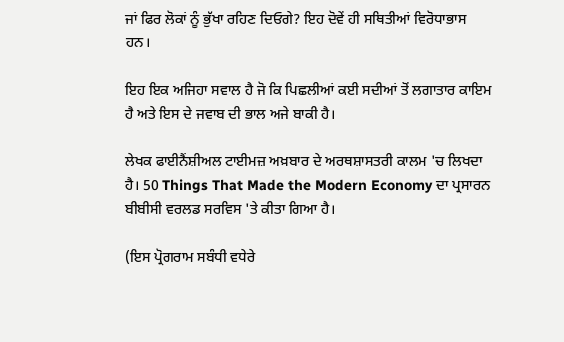ਜਾਂ ਫਿਰ ਲੋਕਾਂ ਨੂੰ ਭੁੱਖਾ ਰਹਿਣ ਦਿਓਗੇ? ਇਹ ਦੋਵੇਂ ਹੀ ਸਥਿਤੀਆਂ ਵਿਰੋਧਾਭਾਸ ਹਨ।

ਇਹ ਇਕ ਅਜਿਹਾ ਸਵਾਲ ਹੈ ਜੋ ਕਿ ਪਿਛਲੀਆਂ ਕਈ ਸਦੀਆਂ ਤੋਂ ਲਗਾਤਾਰ ਕਾਇਮ ਹੈ ਅਤੇ ਇਸ ਦੇ ਜਵਾਬ ਦੀ ਭਾਲ ਅਜੇ ਬਾਕੀ ਹੈ।

ਲੇਖਕ ਫਾਈਨੈਂਸ਼ੀਅਲ ਟਾਈਮਜ਼ ਅਖ਼ਬਾਰ ਦੇ ਅਰਥਸ਼ਾਸਤਰੀ ਕਾਲਮ 'ਚ ਲਿਖਦਾ ਹੈ। 50 Things That Made the Modern Economy ਦਾ ਪ੍ਰਸਾਰਨ ਬੀਬੀਸੀ ਵਰਲਡ ਸਰਵਿਸ 'ਤੇ ਕੀਤਾ ਗਿਆ ਹੈ।

(ਇਸ ਪ੍ਰੋਗਰਾਮ ਸਬੰਧੀ ਵਧੇਰੇ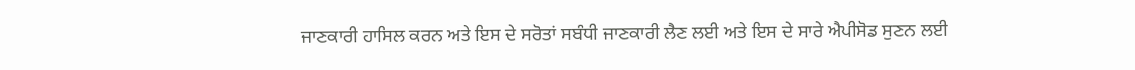ਜਾਣਕਾਰੀ ਹਾਸਿਲ ਕਰਨ ਅਤੇ ਇਸ ਦੇ ਸਰੋਤਾਂ ਸਬੰਧੀ ਜਾਣਕਾਰੀ ਲੈਣ ਲਈ ਅਤੇ ਇਸ ਦੇ ਸਾਰੇ ਐਪੀਸੋਡ ਸੁਣਨ ਲਈ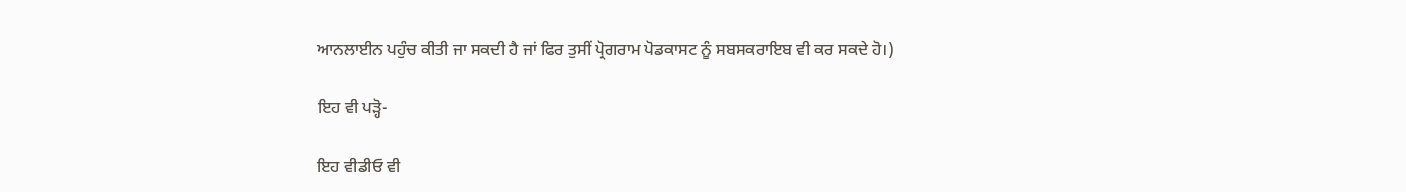ਆਨਲਾਈਨ ਪਹੁੰਚ ਕੀਤੀ ਜਾ ਸਕਦੀ ਹੈ ਜਾਂ ਫਿਰ ਤੁਸੀਂ ਪ੍ਰੋਗਰਾਮ ਪੋਡਕਾਸਟ ਨੂੰ ਸਬਸਕਰਾਇਬ ਵੀ ਕਰ ਸਕਦੇ ਹੋ।)

ਇਹ ਵੀ ਪੜ੍ਹੋ-

ਇਹ ਵੀਡੀਓ ਵੀ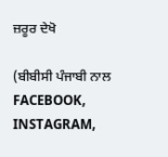ਜ਼ਰੂਰ ਦੇਖੋ

(ਬੀਬੀਸੀ ਪੰਜਾਬੀ ਨਾਲ FACEBOOK, INSTAGRAM,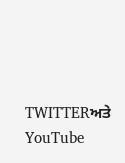TWITTERਅਤੇ YouTube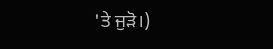'ਤੇ ਜੁੜੋ।)